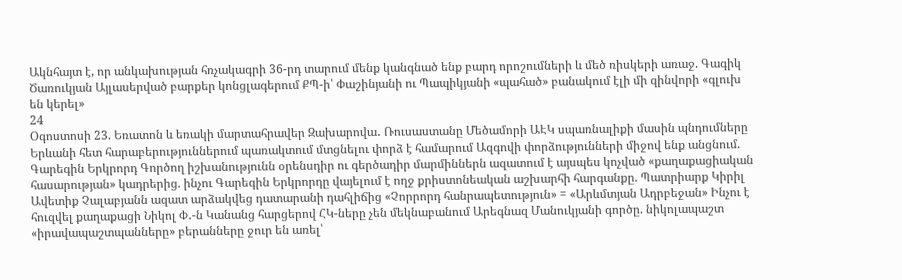Ակնհայտ է, որ անկախության հռչակագրի 36-րդ տարում մենք կանգնած ենք բարդ որոշումների և մեծ ռիսկերի առաջ. Գագիկ Ծառուկյան Այլասերված բարքեր կոնցլագերում ՔՊ-ի՝ Փաշինյանի ու Պապիկյանի «պահած» բանակում էլի մի զինվորի «գլուխ են կերել»
24
Օգոստոսի 23. Եռատոն և եռակի մարտահրավեր Զախարովա․ Ռուսաստանը Մեծամորի ԱԷԿ սպառնալիքի մասին պնդումները Երևանի հետ հարաբերություններում պառակտում մտցնելու փորձ է համարում Ազգովի փորձությունների միջով ենք անցնում. Գարեգին Երկրորդ Գործող իշխանությունն օրենսդիր ու գերծադիր մարմիններն ազատում է այսպես կոչված «քաղաքացիական հասարության» կադրերից. ինչու Գարեգին Երկրորդը վայելում է ողջ քրիստոնեական աշխարհի հարգանքը. Պատրիարք Կիրիլ Ավետիք Չալաբյանն ազատ արձակվեց դատարանի դահլիճից «Չորրորդ հանրապետություն» = «Արևմտյան Ադրբեջան» Ինչու է հուզվել քաղաքացի Նիկոլ Փ․-ն Կանանց հարցերով ՀԿ-ները չեն մեկնաբանում Արեգնազ Մանուկյանի գործը. նիկոլապաշտ «իրավապաշտպանները» բերանները ջուր են առել՝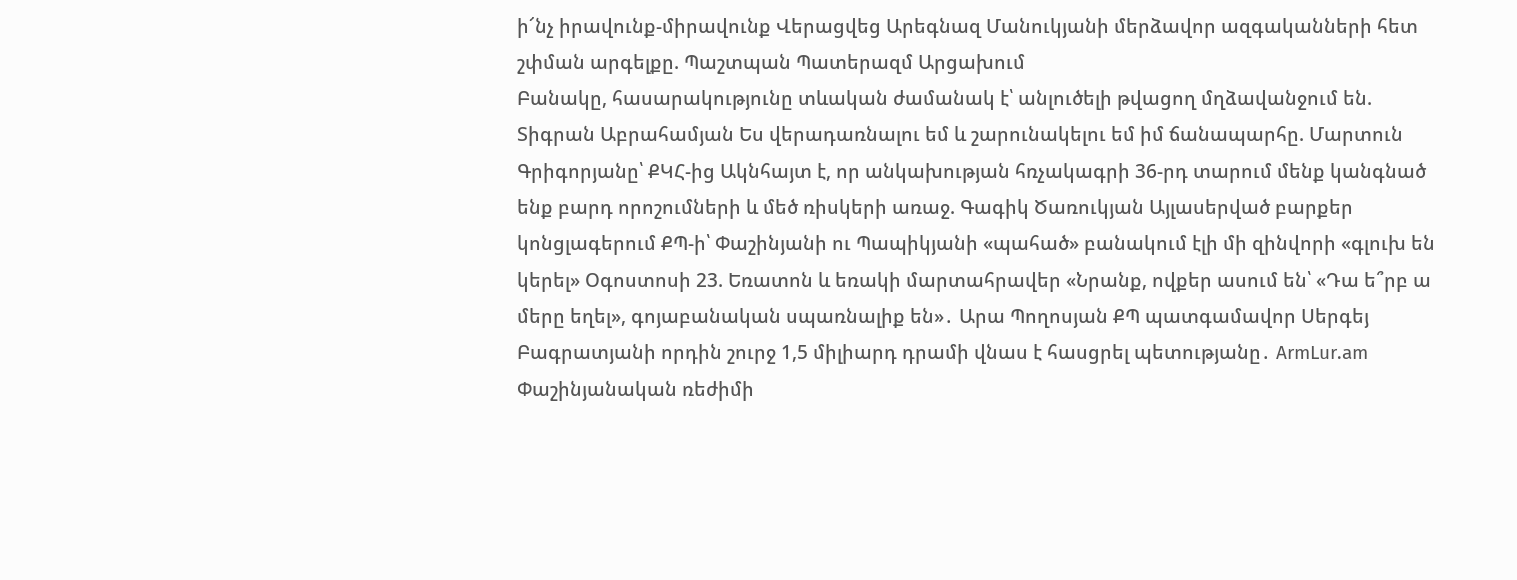ի՜նչ իրավունք-միրավունք Վերացվեց Արեգնազ Մանուկյանի մերձավոր ազգականների հետ շփման արգելքը. Պաշտպան Պատերազմ Արցախում
Բանակը, հասարակությունը տևական ժամանակ է՝ անլուծելի թվացող մղձավանջում են. Տիգրան Աբրահամյան Ես վերադառնալու եմ և շարունակելու եմ իմ ճանապարհը. Մարտուն Գրիգորյանը՝ ՔԿՀ-ից Ակնհայտ է, որ անկախության հռչակագրի 36-րդ տարում մենք կանգնած ենք բարդ որոշումների և մեծ ռիսկերի առաջ. Գագիկ Ծառուկյան Այլասերված բարքեր կոնցլագերում ՔՊ-ի՝ Փաշինյանի ու Պապիկյանի «պահած» բանակում էլի մի զինվորի «գլուխ են կերել» Օգոստոսի 23. Եռատոն և եռակի մարտահրավեր «Նրանք, ովքեր ասում են՝ «Դա ե՞րբ ա մերը եղել», գոյաբանական սպառնալիք են»․ Արա Պողոսյան ՔՊ պատգամավոր Սերգեյ Բագրատյանի որդին շուրջ 1,5 միլիարդ դրամի վնաս է հասցրել պետությանը․ ArmLur.am Փաշինյանական ռեժիմի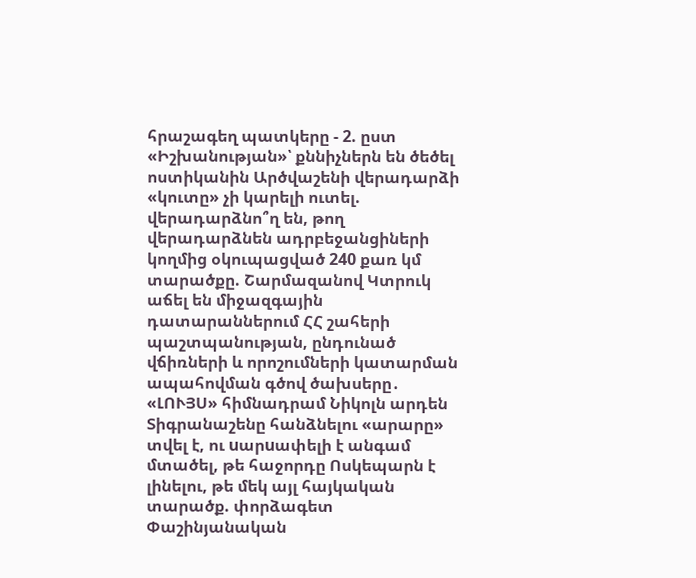հրաշագեղ պատկերը - 2. ըստ «Իշխանության»՝ քննիչներն են ծեծել ոստիկանին Արծվաշենի վերադարձի «կուտը» չի կարելի ուտել. վերադարձնո՞ղ են, թող վերադարձնեն ադրբեջանցիների կողմից օկուպացված 240 քառ կմ տարածքը. Շարմազանով Կտրուկ աճել են միջազգային դատարաններում ՀՀ շահերի պաշտպանության, ընդունած վճիռների և որոշումների կատարման ապահովման գծով ծախսերը․ «ԼՈՒՅՍ» հիմնադրամ Նիկոլն արդեն Տիգրանաշենը հանձնելու «արարը» տվել է, ու uարuափելի է անգամ մտածել, թե հաջորդը Ոսկեպարն է լինելու, թե մեկ այլ հայկական տարածք. փորձագետ Փաշինյանական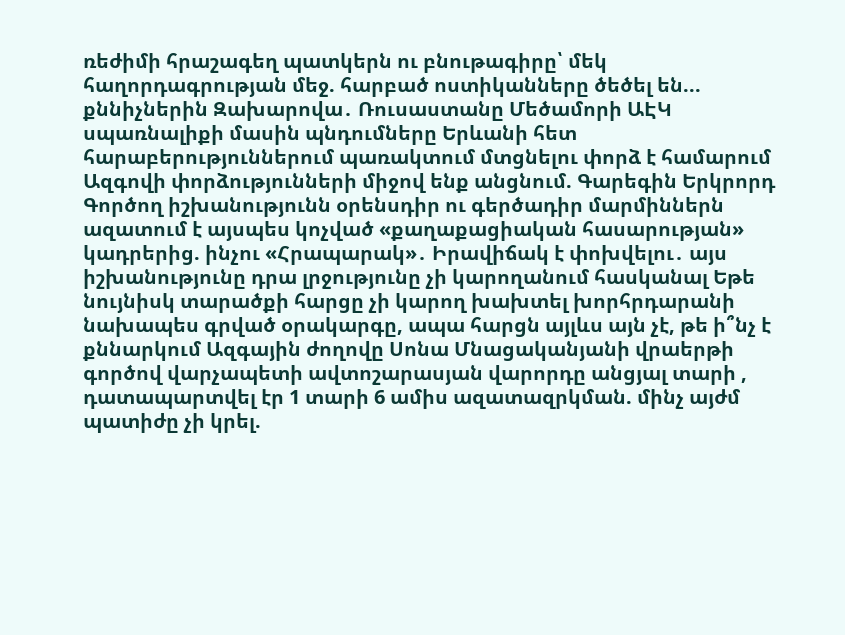ռեժիմի հրաշագեղ պատկերն ու բնութագիրը՝ մեկ հաղորդագրության մեջ. հարբած ոստիկանները ծեծել են... քննիչներին Զախարովա․ Ռուսաստանը Մեծամորի ԱԷԿ սպառնալիքի մասին պնդումները Երևանի հետ հարաբերություններում պառակտում մտցնելու փորձ է համարում Ազգովի փորձությունների միջով ենք անցնում. Գարեգին Երկրորդ Գործող իշխանությունն օրենսդիր ու գերծադիր մարմիններն ազատում է այսպես կոչված «քաղաքացիական հասարության» կադրերից. ինչու «Հրապարակ»․ Իրավիճակ է փոխվելու․ այս իշխանությունը դրա լրջությունը չի կարողանում հասկանալ Եթե նույնիսկ տարածքի հարցը չի կարող խախտել խորհրդարանի նախապես գրված օրակարգը, ապա հարցն այլևս այն չէ, թե ի՞նչ է քննարկում Ազգային ժողովը Սոնա Մնացականյանի վրաերթի գործով վարչապետի ավտոշարասյան վարորդը անցյալ տարի , դատապարտվել էր 1 տարի 6 ամիս ազատազրկման. մինչ այժմ պատիժը չի կրել.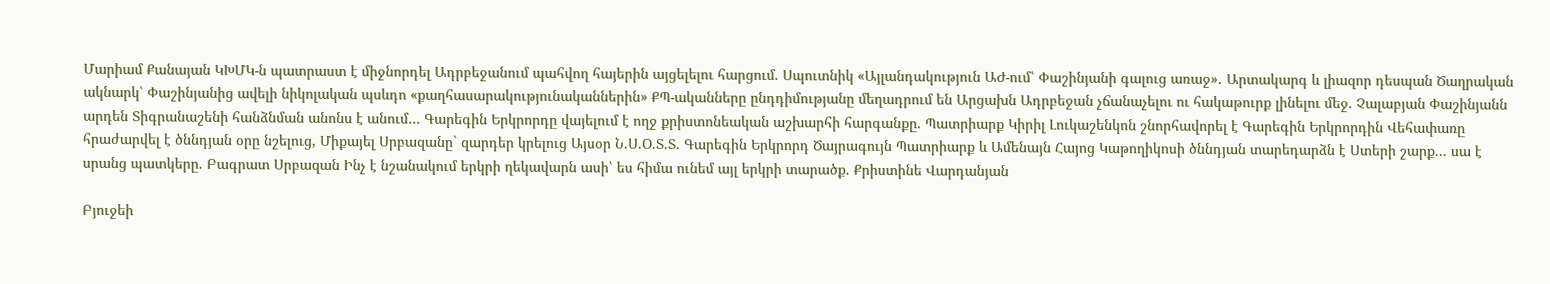Մարիամ Քանայան ԿԽՄԿ-ն պատրաստ է միջնորդել Ադրբեջանում պահվող հայերին այցելելու հարցում. Սպուտնիկ «Այլանդակություն ԱԺ-ում՝ Փաշինյանի գալուց առաջ»․ Արտակարգ և լիազոր դեսպան Ծաղրական ակնարկ՝ Փաշինյանից ավելի նիկոլական պսևդո «քաղհասարակությունականներին» ՔՊ-ականները ընդդիմությանը մեղադրում են Արցախն Ադրբեջան չճանաչելու ու հակաթուրք լինելու մեջ. Չալաբյան Փաշինյանն արդեն Տիգրանաշենի հանձնման անոնս է անում… Գարեգին Երկրորդը վայելում է ողջ քրիստոնեական աշխարհի հարգանքը. Պատրիարք Կիրիլ Լուկաշենկոն շնորհավորել է Գարեգին Երկրորդին Վեհափառը հրաժարվել է ծննդյան օրը նշելուց, Միքայել Սրբազանը` զարդեր կրելուց Այսօր Ն.Ս.Օ.Տ.Տ. Գարեգին Երկրորդ Ծայրագույն Պատրիարք և Ամենայն Հայոց Կաթողիկոսի ծննդյան տարեդարձն է Ստերի շարք... սա է սրանց պատկերը. Բագրատ Սրբազան Ինչ է նշանակում երկրի ղեկավարն ասի՝ ես հիմա ունեմ այլ երկրի տարածք. Քրիստինե Վարդանյան

Բյուջեի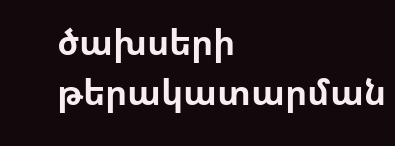ծախսերի թերակատարման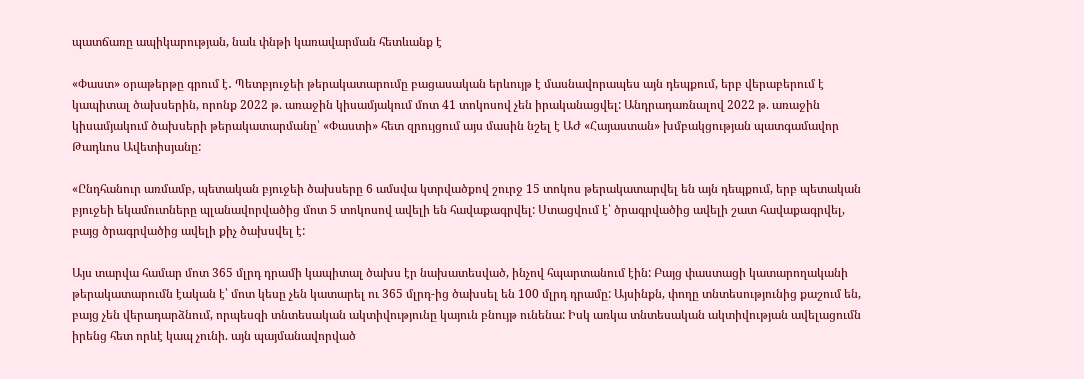պատճառը ապիկարության, նաև փնթի կառավարման հետևանք է

«Փաստ» օրաթերթը գրում է․ Պետբյուջեի թերակատարումը բացասական երևույթ է մասնավորապես այն դեպքում, երբ վերաբերում է կապիտալ ծախսերին, որոնք 2022 թ. առաջին կիսամյակում մոտ 41 տոկոսով չեն իրականացվել: Անդրադառնալով 2022 թ. առաջին կիսամյակում ծախսերի թերակատարմանը՝ «Փաստի» հետ զրույցում այս մասին նշել է ԱԺ «Հայաստան» խմբակցության պատգամավոր Թադևոս Ավետիսյանը:

«Ընդհանուր առմամբ, պետական բյուջեի ծախսերը 6 ամսվա կտրվածքով շուրջ 15 տոկոս թերակատարվել են այն դեպքում, երբ պետական բյուջեի եկամուտները պլանավորվածից մոտ 5 տոկոսով ավելի են հավաքագրվել: Ստացվում է՝ ծրագրվածից ավելի շատ հավաքագրվել, բայց ծրագրվածից ավելի քիչ ծախսվել է:

Այս տարվա համար մոտ 365 մլրդ դրամի կապիտալ ծախս էր նախատեսված, ինչով հպարտանում էին: Բայց փաստացի կատարողականի թերակատարումն էական է՝ մոտ կեսը չեն կատարել ու 365 մլրդ-ից ծախսել են 100 մլրդ դրամը: Այսինքն, փողը տնտեսությունից քաշում են, բայց չեն վերադարձնում, որպեսզի տնտեսական ակտիվությունը կայուն բնույթ ունենա: Իսկ առկա տնտեսական ակտիվության ավելացումն իրենց հետ որևէ կապ չունի. այն պայմանավորված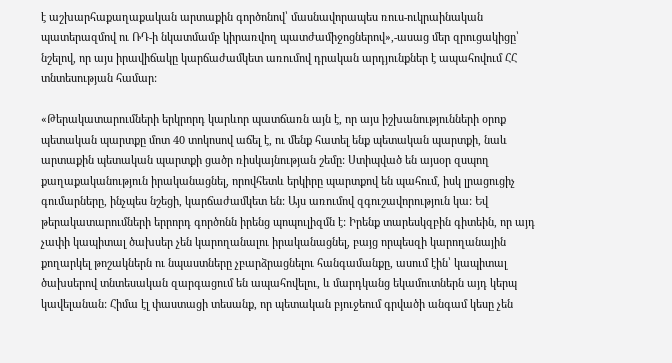է աշխարհաքաղաքական արտաքին գործոնով՝ մասնավորապես ռուս-ուկրաինական պատերազմով ու ՌԴ-ի նկատմամբ կիրառվող պատժամիջոցներով»,-ասաց մեր զրուցակիցը՝ նշելով, որ այս իրավիճակը կարճաժամկետ առումով դրական արդյունքներ է ապահովում ՀՀ տնտեսության համար:

«Թերակատարումների երկրորդ կարևոր պատճառն այն է, որ այս իշխանությունների օրոք պետական պարտքը մոտ 40 տոկոսով աճել է, ու մենք հատել ենք պետական պարտքի, նաև արտաքին պետական պարտքի ցածր ռիսկայնության շեմը: Ստիպված են այսօր զսպող քաղաքականություն իրականացնել, որովհետև երկիրը պարտքով են պահում, իսկ լրացուցիչ գումարները, ինչպես նշեցի, կարճաժամկետ են: Այս առումով զգուշավորություն կա: Եվ թերակատարումների երրորդ գործոնն իրենց պոպուլիզմն է: Իրենք տարեսկզբին գիտեին, որ այդ չափի կապիտալ ծախսեր չեն կարողանալու իրականացնել, բայց որպեսզի կարողանային քողարկել թոշակներն ու նպաստները չբարձրացնելու հանգամանքը, ասում էին՝ կապիտալ ծախսերով տնտեսական զարգացում են ապահովելու, և մարդկանց եկամուտներն այդ կերպ կավելանան: Հիմա էլ փաստացի տեսանք, որ պետական բյուջեում գրվածի անգամ կեսը չեն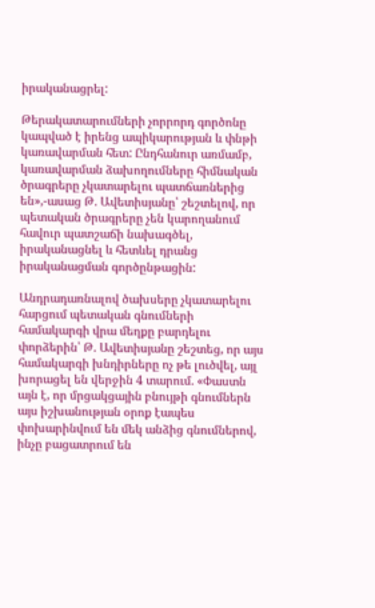իրականացրել:

Թերակատարումների չորրորդ գործոնը կապված է իրենց ապիկարության և փնթի կառավարման հետ: Ընդհանուր առմամբ, կառավարման ձախողումները հիմնական ծրագրերը չկատարելու պատճառներից են»,-ասաց Թ. Ավետիսյանը՝ շեշտելով, որ պետական ծրագրերը չեն կարողանում հավուր պատշաճի նախագծել, իրականացնել և հետևել դրանց իրականացման գործընթացին:

Անդրադառնալով ծախսերը չկատարելու հարցում պետական գնումների համակարգի վրա մեղքը բարդելու փորձերին՝ Թ. Ավետիսյանը շեշտեց, որ այս համակարգի խնդիրները ոչ թե լուծվել, այլ խորացել են վերջին 4 տարում. «Փաստն այն է, որ մրցակցային բնույթի գնումներն այս իշխանության օրոք էապես փոխարինվում են մեկ անձից գնումներով, ինչը բացատրում են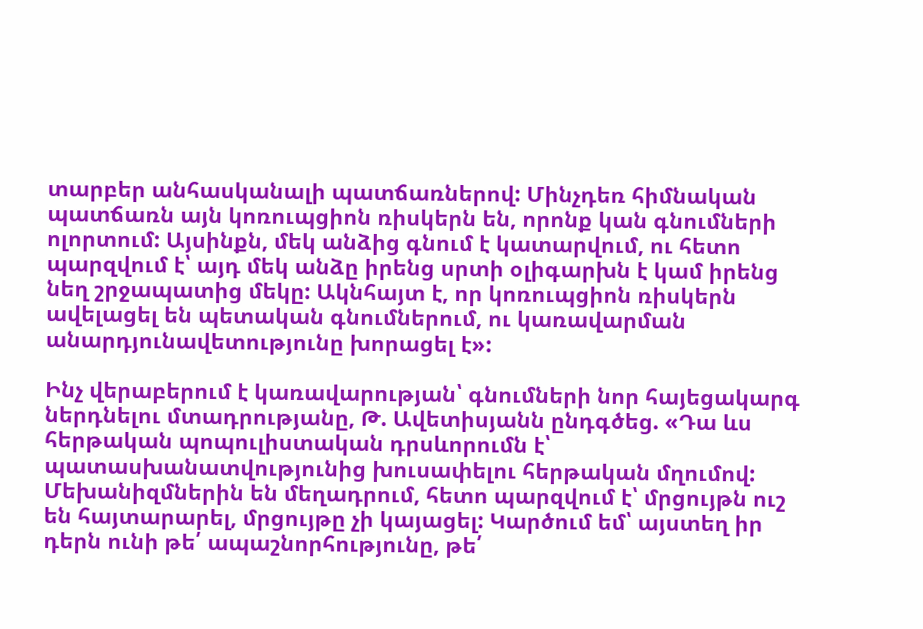տարբեր անհասկանալի պատճառներով: Մինչդեռ հիմնական պատճառն այն կոռուպցիոն ռիսկերն են, որոնք կան գնումների ոլորտում: Այսինքն, մեկ անձից գնում է կատարվում, ու հետո պարզվում է՝ այդ մեկ անձը իրենց սրտի օլիգարխն է կամ իրենց նեղ շրջապատից մեկը: Ակնհայտ է, որ կոռուպցիոն ռիսկերն ավելացել են պետական գնումներում, ու կառավարման անարդյունավետությունը խորացել է»:

Ինչ վերաբերում է կառավարության՝ գնումների նոր հայեցակարգ ներդնելու մտադրությանը, Թ. Ավետիսյանն ընդգծեց. «Դա ևս հերթական պոպուլիստական դրսևորումն է՝ պատասխանատվությունից խուսափելու հերթական մղումով: Մեխանիզմներին են մեղադրում, հետո պարզվում է՝ մրցույթն ուշ են հայտարարել, մրցույթը չի կայացել: Կարծում եմ՝ այստեղ իր դերն ունի թե՛ ապաշնորհությունը, թե՛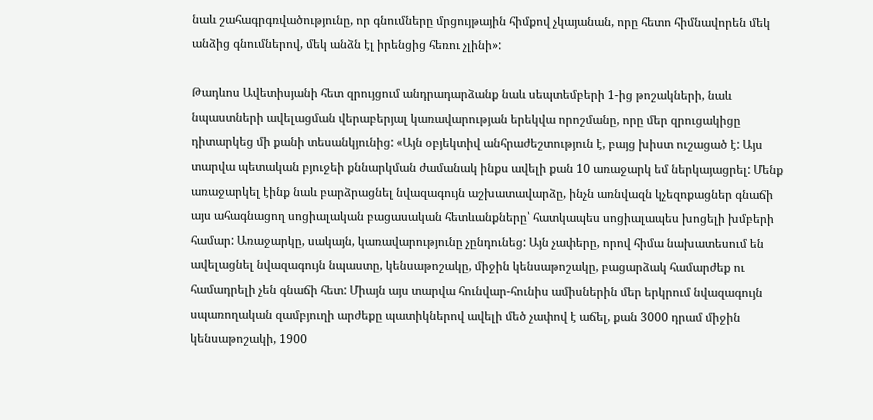նաև շահագրգռվածությունը, որ գնումները մրցույթային հիմքով չկայանան, որը հետո հիմնավորեն մեկ անձից գնումներով, մեկ անձն էլ իրենցից հեռու չլինի»:

Թադևոս Ավետիսյանի հետ զրույցում անդրադարձանք նաև սեպտեմբերի 1-ից թոշակների, նաև նպաստների ավելացման վերաբերյալ կառավարության երեկվա որոշմանը, որը մեր զրուցակիցը դիտարկեց մի քանի տեսանկյունից: «Այն օբյեկտիվ անհրաժեշտություն է, բայց խիստ ուշացած է: Այս տարվա պետական բյուջեի քննարկման ժամանակ ինքս ավելի քան 10 առաջարկ եմ ներկայացրել: Մենք առաջարկել էինք նաև բարձրացնել նվազագույն աշխատավարձը, ինչն առնվազն կչեզոքացներ գնաճի այս ահագնացող սոցիալական բացասական հետևանքները՝ հատկապես սոցիալապես խոցելի խմբերի համար: Առաջարկը, սակայն, կառավարությունը չընդունեց: Այն չափերը, որով հիմա նախատեսում են ավելացնել նվազագույն նպաստը, կենսաթոշակը, միջին կենսաթոշակը, բացարձակ համարժեք ու համադրելի չեն գնաճի հետ: Միայն այս տարվա հունվար-հունիս ամիսներին մեր երկրում նվազագույն սպառողական զամբյուղի արժեքը պատիկներով ավելի մեծ չափով է աճել, քան 3000 դրամ միջին կենսաթոշակի, 1900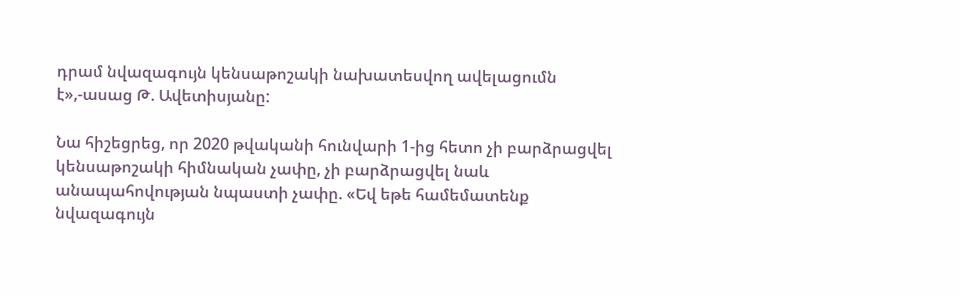դրամ նվազագույն կենսաթոշակի նախատեսվող ավելացումն է»,-ասաց Թ. Ավետիսյանը:

Նա հիշեցրեց, որ 2020 թվականի հունվարի 1-ից հետո չի բարձրացվել կենսաթոշակի հիմնական չափը, չի բարձրացվել նաև անապահովության նպաստի չափը. «Եվ եթե համեմատենք նվազագույն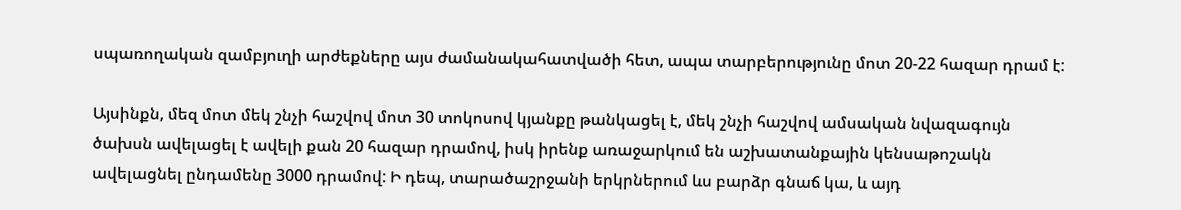սպառողական զամբյուղի արժեքները այս ժամանակահատվածի հետ, ապա տարբերությունը մոտ 20-22 հազար դրամ է:

Այսինքն, մեզ մոտ մեկ շնչի հաշվով մոտ 30 տոկոսով կյանքը թանկացել է, մեկ շնչի հաշվով ամսական նվազագույն ծախսն ավելացել է ավելի քան 20 հազար դրամով, իսկ իրենք առաջարկում են աշխատանքային կենսաթոշակն ավելացնել ընդամենը 3000 դրամով: Ի դեպ, տարածաշրջանի երկրներում ևս բարձր գնաճ կա, և այդ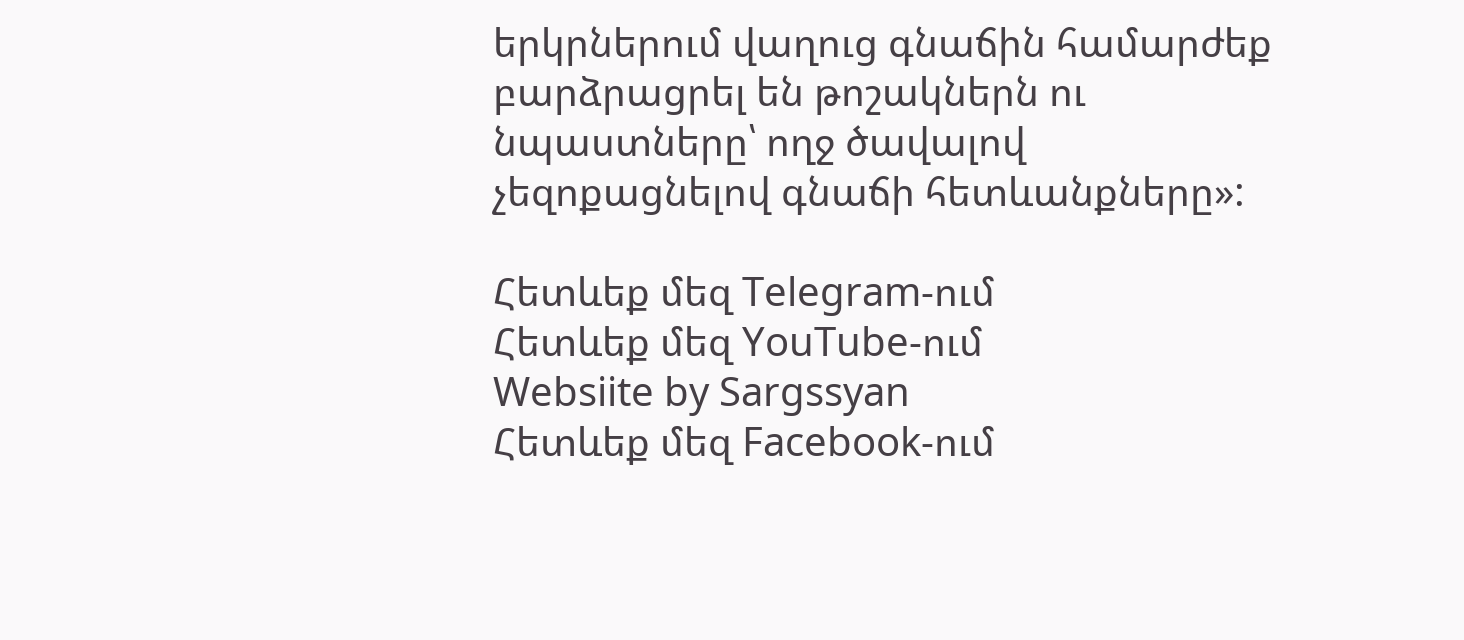երկրներում վաղուց գնաճին համարժեք բարձրացրել են թոշակներն ու նպաստները՝ ողջ ծավալով չեզոքացնելով գնաճի հետևանքները»:

Հետևեք մեզ Telegram-ում
Հետևեք մեզ YouTube-ում
Websiite by Sargssyan
Հետևեք մեզ Facebook-ում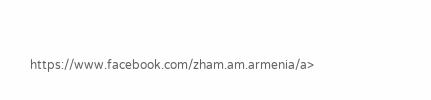https://www.facebook.com/zham.am.armenia/a>